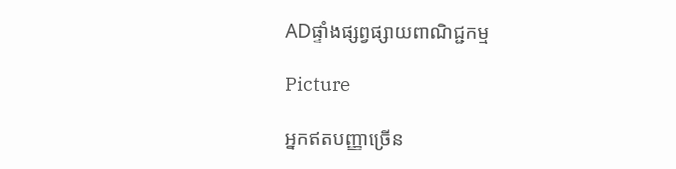ADផ្ទាំងផ្សព្វផ្សាយពាណិជ្ជកម្ម

Picture

អ្នកឥតបញ្ញាច្រើន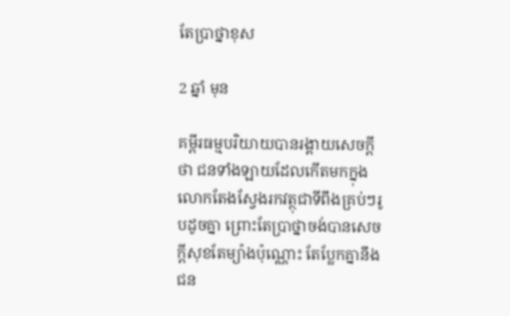តែប្រាថ្នាខុស

2 ឆ្នាំ មុន

គម្ពីរធម្មបរិយាយបានរង្គាយសេចក្តីថា ជនទាំងឡាយដែលកើតមកក្នុងលោកតែងស្វែងរកវត្ថុជាទីពឹងគ្រប់ៗរូបដូចគ្នា ព្រោះតែប្រាថ្នាចង់បានសេចក្ដីសុខតែម្យ៉ាងប៉ុណ្ណោះ តែប្លែកគ្នានឹងជន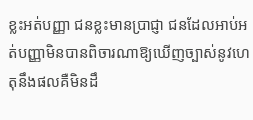ខ្លះអត់បញ្ញា ជនខ្លះមានប្រាជ្ញា ជនដែលអាប់អត់បញ្ញាមិនបានពិចារណាឱ្យឃើញច្បាស់នូវហេតុនឹងផលគឺមិនដឹ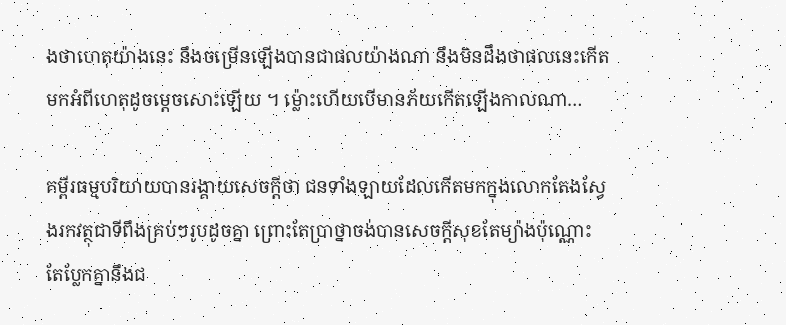ងថាហេតុយ៉ាងនេះ នឹងចម្រើនឡើងបានជាផលយ៉ាងណា នឹងមិនដឹងថាផលនេះកើតមកអំពីហេតុដូចម្ដេចសោះឡើយ ។ ម្ល៉ោះហើយបើមានភ័យកើតឡើងកាលណា…

គម្ពីរធម្មបរិយាយបានរង្គាយសេចក្តីថា ជនទាំងឡាយដែលកើតមកក្នុងលោកតែងស្វែងរកវត្ថុជាទីពឹងគ្រប់ៗរូបដូចគ្នា ព្រោះតែប្រាថ្នាចង់បានសេចក្ដីសុខតែម្យ៉ាងប៉ុណ្ណោះ តែប្លែកគ្នានឹងជ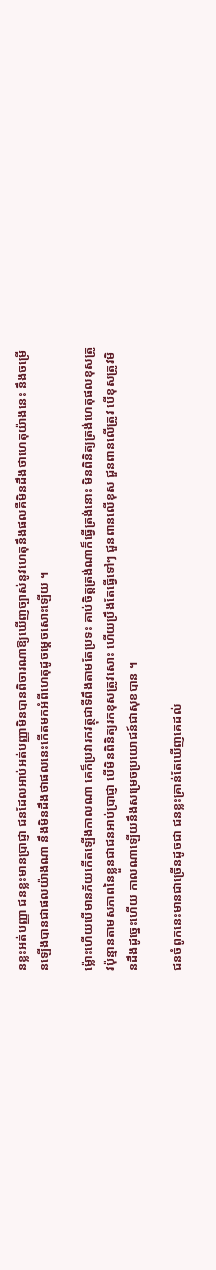នខ្លះអត់បញ្ញា ជនខ្លះមានប្រាជ្ញា ជនដែលអាប់អត់បញ្ញាមិនបានពិចារណាឱ្យឃើញច្បាស់នូវហេតុនឹងផលគឺមិនដឹងថាហេតុយ៉ាងនេះ នឹងចម្រើនឡើងបានជាផលយ៉ាងណា នឹងមិនដឹងថាផលនេះកើតមកអំពីហេតុដូចម្ដេចសោះឡើយ ។

ម្ល៉ោះហើយបើមានភ័យកើតឡើងកាលណា គេក៏ប្រវារកវត្ថុជាទីពឹងតាមតែប្រទះ គាប់ចិត្តត្រង់ណាក៏ធ្វើត្រង់នោះ មិនពិនិត្យត្រង់ហេតុផលខុសត្រូវប៉ុន្មានតាមសភាពនៃខ្លួនជាជនអាប់ប្រាជ្ញា បើមិនពិនិត្យរកខុសត្រូវសោះ ហើយប្រឹងតែធ្វើទៅៗ ជួនពានលើខុស ជួនពានលើត្រូវ បើខុសត្រូវមិនដឹងដូច្នេះហើយ កាលណាឡើយនឹងសម្រេចប្រយោជន៍ជាសុខបាន ។

ជនចំពូកនេះមានជាច្រើនដូចជា ជនខ្លះគ្រាន់តែឃើញគេដល់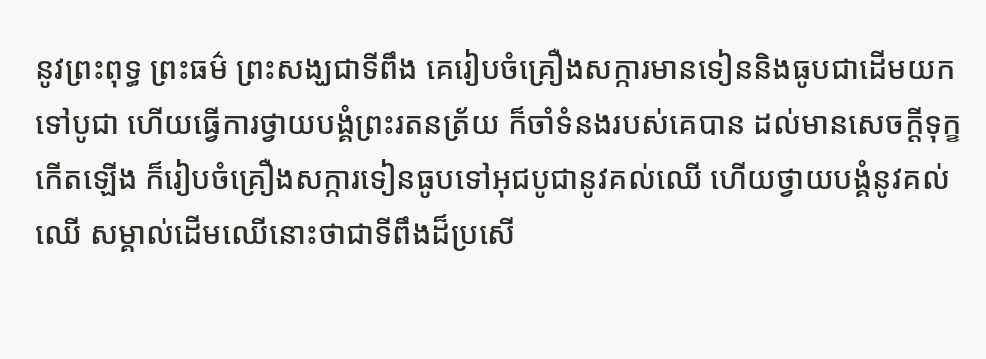នូវព្រះពុទ្ធ ព្រះធម៌ ព្រះសង្ឃជាទីពឹង គេរៀបចំគ្រឿងសក្ការមានទៀននិងធូបជាដើមយកទៅបូជា ហើយធ្វើការថ្វាយបង្គំព្រះរតនត្រ័យ ក៏ចាំទំនងរបស់គេបាន ដល់មានសេចក្ដីទុក្ខកើតឡើង ក៏រៀបចំគ្រឿងសក្ការទៀនធូបទៅអុជបូជានូវគល់ឈើ ហើយថ្វាយបង្គំនូវគល់ឈើ សម្គាល់ដើមឈើនោះថាជាទីពឹងដ៏ប្រសើ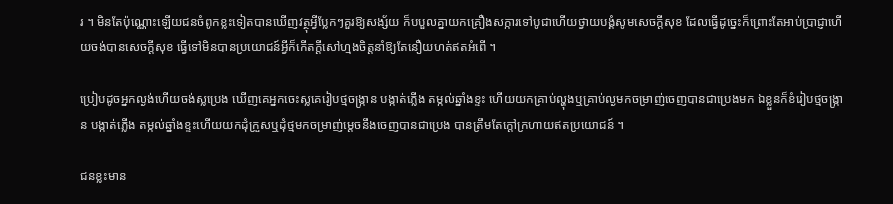រ ។ មិនតែប៉ុណ្ណោះឡើយជនចំពូកខ្លះទៀតបានឃើញវត្ថុអ្វីប្លែកៗគួរឱ្យសង្ស័យ ក៏បបួលគ្នាយកគ្រឿងសក្ការទៅបូជាហើយថ្វាយបង្គំសូមសេចក្ដីសុខ ដែលធ្វើដូច្នេះក៏ព្រោះតែអាប់ប្រាជ្ញាហើយចង់បានសេចក្ដីសុខ ធ្វើទៅមិនបានប្រយោជន៍អ្វីក៏កើតក្តីសៅហ្មងចិត្តនាំឱ្យតែនឿយហត់ឥតអំពើ ។

ប្រៀបដូចអ្នកល្ងង់ហើយចង់ស្លប្រេង ឃើញគេអ្នកចេះស្លគេរៀបថ្មចង្ក្រាន បង្កាត់ភ្លើង តម្កល់ឆ្នាំងខ្ទះ ហើយយកគ្រាប់ល្ហុងឬគ្រាប់ល្ងមកចម្រាញ់ចេញបានជាប្រេងមក ឯខ្លួនក៏ខំរៀបថ្មចង្ក្រាន បង្កាត់ភ្លើង តម្កល់ឆ្នាំងខ្ទះហើយយកដុំក្រួសឬដុំថ្មមកចម្រាញ់ម្ដេចនឹងចេញបានជាប្រេង បានត្រឹមតែក្តៅក្រហាយឥតប្រយោជន៍ ។

ជនខ្លះមាន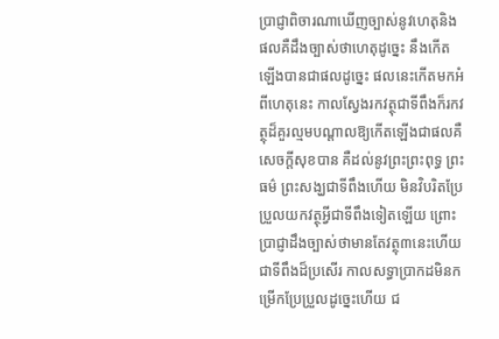ប្រាជ្ញាពិចារណាឃើញច្បាស់នូវហេតុនិងផលគឺដឹងច្បាស់ថាហេតុដូច្នេះ នឹងកើតឡើងបានជាផលដូច្នេះ ផលនេះកើតមកអំពីហេតុនេះ កាលស្វែងរកវត្ថុជាទីពឹងក៏រកវត្ថុដ៏គួរល្មមបណ្ដាលឱ្យកើតឡើងជាផលគឺសេចក្ដីសុខបាន គឺដល់នូវព្រះព្រះពុទ្ធ ព្រះធម៌ ព្រះសង្ឃជាទីពឹងហើយ មិនវិបរិតប្រែប្រួលយកវត្ថុអ្វីជាទីពឹងទៀតឡើយ ព្រោះប្រាជ្ញាដឹងច្បាស់ថាមានតែវត្ថុ៣នេះហើយជាទីពឹងដ៏ប្រសើរ កាលសទ្ធាប្រាកដមិនកម្រើកប្រែប្រួលដូច្នេះហើយ ជ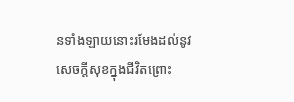នទាំងឡាយនោះរមែងដល់នូវសេចក្តីសុខក្នុងជីវិតព្រោះ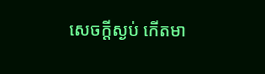សេចក្តីស្ងប់ កើតមា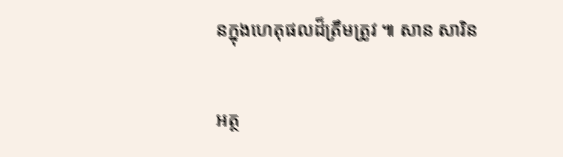នក្នុងហេតុផលដ៏ត្រឹមត្រូវ ៕ សាន សារិន

អត្ថ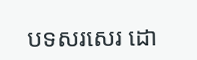បទសរសេរ ដោ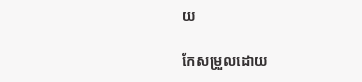យ

កែសម្រួលដោយ